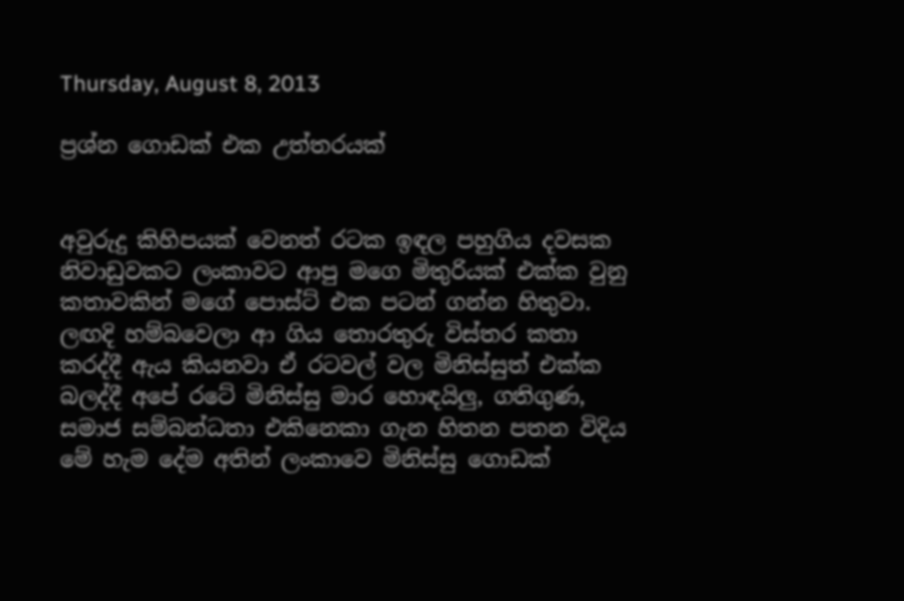Thursday, August 8, 2013

ප්‍රශ්න ගොඩක් එක උත්තරයක්


අවුරුදු කිහිපයක් වෙනත් රටක ඉඳල පහුගිය දවසක නිවාඩුවකට ලංකාවට ආපු මගෙ මිතුරියක් එක්ක වුනු කතාවකින් මගේ පොස්ට් එක පටන් ගන්න හිතුවා. ලඟදි හම්බවෙලා ආ ගිය තොරතුරු විස්තර කතා කරද්දී ඇය කියනවා ඒ රටවල් වල මිනිස්සුත් එක්ක බලද්දී අපේ රටේ මිනිස්සු මාර හොඳයිලු, ගතිගුණ, සමාජ සම්බන්ධතා එකිනෙකා ගැන හිතන පතන විදිය මේ හැම දේම අතින් ලංකාවෙ මිනිස්සු ගොඩක්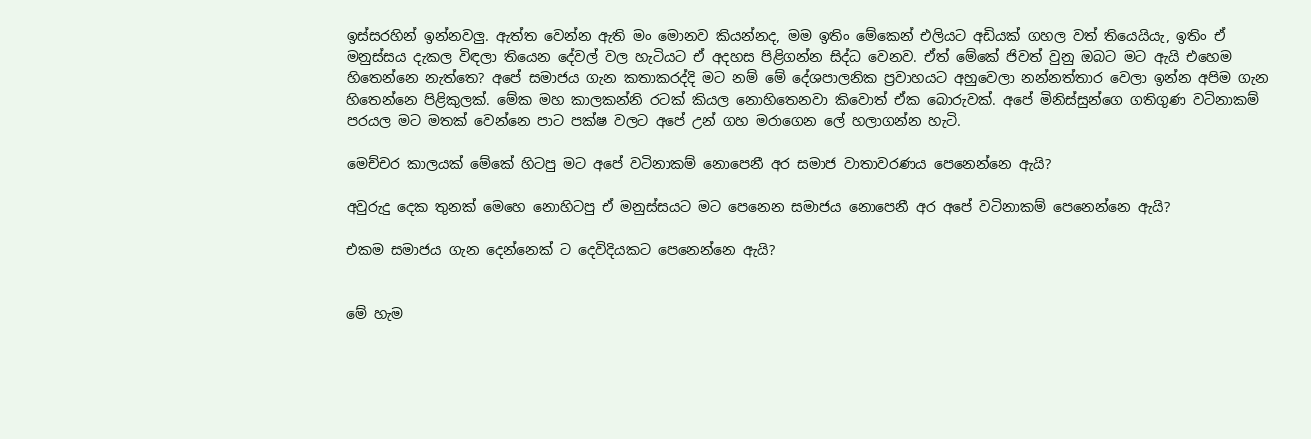ඉස්සරහින් ඉන්නවලු. ඇත්ත වෙන්න ඇති මං මොනව කියන්නද, මම ඉතිං මේකෙන් එලියට අඩියක් ගහල වත් තියෙයියැ, ඉතිං ඒ මනුස්සය දැකල විඳලා තියෙන දේවල් වල හැටියට ඒ අදහස පිළිගන්න සිද්ධ වෙනව. ඒත් මේකේ ජිවත් වුනු ඔබට මට ඇයි එහෙම හිතෙන්නෙ නැත්තෙ? අපේ සමාජය ගැන කතාකරද්දි මට නම් මේ දේශපාලනික ප්‍රවාහයට අහුවෙලා නන්නත්තාර වෙලා ඉන්න අපිම ගැන හිතෙන්නෙ පිළිකුලක්. මේක මහ කාලකන්නි රටක් කියල නොහිතෙනවා කිවොත් ඒක බොරුවක්. අපේ මිනිස්සුන්ගෙ ගතිගුණ වටිනාකම් පරයල මට මතක් වෙන්නෙ පාට පක්ෂ වලට අපේ උන් ගහ මරාගෙන ලේ හලාගන්න හැටි.

මෙච්චර කාලයක් මේකේ හිටපු මට අපේ වටිනාකම් නොපෙනී අර සමාජ වාතාවරණය පෙනෙන්නෙ ඇයි?

අවුරුදු දෙක තුනක් මෙහෙ නොහිටපු ඒ මනුස්සයට මට පෙනෙන සමාජය නොපෙනී අර අපේ වටිනාකම් පෙනෙන්නෙ ඇයි?

එකම සමාජය ගැන දෙන්නෙක් ට දෙවිදියකට පෙනෙන්නෙ ඇයි?


මේ හැම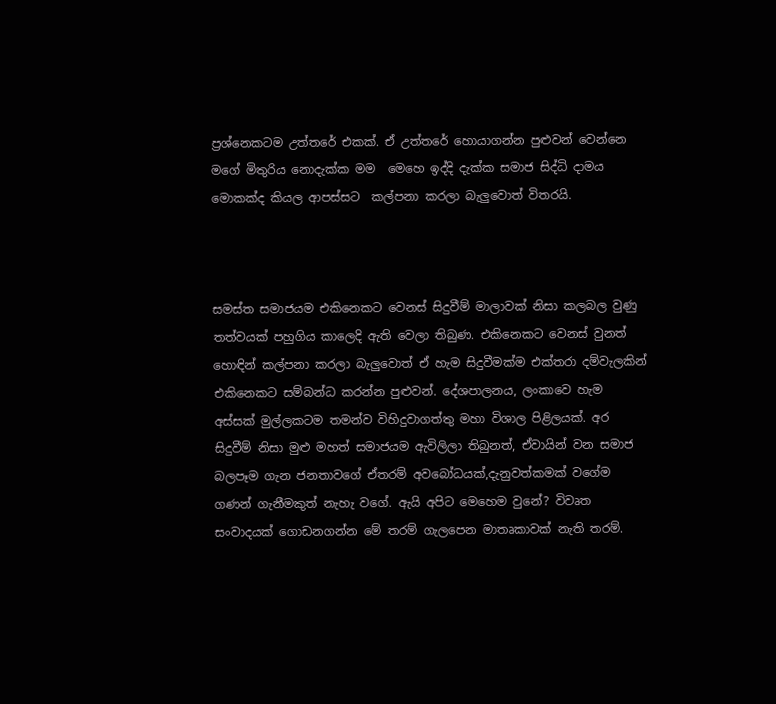ප්‍රශ්නෙකටම උත්තරේ එකක්. ඒ උත්තරේ හොයාගන්න පුළුවන් වෙන්නෙ මගේ මිතුරිය නොදැක්ක මම  මෙහෙ ඉද්දි දැක්ක සමාජ සිද්ධි දාමය මොකක්ද කියල ආපස්සට  කල්පනා කරලා බැලුවොත් විතරයි.



සමස්ත සමාජයම එකිනෙකට වෙනස් සිදුවීම් මාලාවක් නිසා කලබල වුණු තත්වයක් පහුගිය කාලෙදි ඇති වෙලා තිබුණ. එකිනෙකට වෙනස් වුනත් හොඳින් කල්පනා කරලා බැලුවොත් ඒ හැම සිදුවීමක්ම එක්තරා දම්වැලකින් එකිනෙකට සම්බන්ධ කරන්න පුළුවන්. දේශපාලනය, ලංකාවෙ හැම අස්සක් මුල්ලකටම තමන්ව විහිදුවාගත්තු මහා විශාල පිළිලයක්. අර සිදුවීම් නිසා මුළු මහත් සමාජයම ඇවිලිලා තිබුනත්, ඒවායින් වන සමාජ බලපෑම ගැන ජනතාවගේ ඒතරම් අවබෝධයක්,දැනුවත්කමක් වගේම ගණන් ගැනීමකුත් නැහැ වගේ. ඇයි අපිට මෙහෙම වුනේ? විවෘත සංවාදයක් ගොඩනගන්න මේ තරම් ගැලපෙන මාතෘකාවක් නැති තරම්.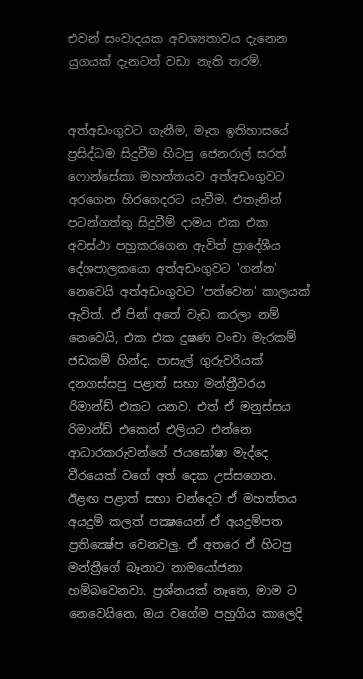එවන් සංවාදයක අවශ්‍යතාවය දැනෙන යුගයක් දැනටත් වඩා නැති තරම්.


අත්අඩංගුවට ගැනීම, මෑත ඉතිහාසයේ ප්‍රසිද්ධම සිදුවීම හිටපු ජෙනරාල් සරත් ෆොන්සේකා මහත්තයව අත්අඩංගුවට අරගෙන හිරගෙදරට යැවීම. එතැනින් පටන්ගත්තු සිදුවීම් දාමය එක එක අවස්ථා පහුකරගෙන ඇවිත් ප්‍රාදේශීය දේශපාලකයො අත්අඩංගුවට 'ගන්න' නෙවෙයි අත්අඩංගුවට 'පත්වෙන' කාලයක් ඇවිත්. ඒ පින් අතේ වැඩ කරලා නම් නෙවෙයි, එක එක දුෂණ වංචා මැරකම් ජඩකම් හින්ද. පාසැල් ගුරුවරියක් දනගස්සපු පළාත් සභා මන්ත්‍රීවරය රිමාන්ඩ් එකට යනව. එත් ඒ මනුස්සය රිමාන්ඩ් එකෙන් එලියට එන්නෙ ආධාරකරුවන්ගේ ජයඝෝෂා මැද්දෙ වීරයෙක් වගේ අත් දෙක උස්සගෙන. ඊළඟ පළාත් සභා චන්දෙට ඒ මහත්තය අයදුම් කලත් පක්‍ෂයෙන් ඒ අයදුම්පත ප්‍රතික්‍ෂේප වෙනවලු. ඒ අතරෙ ඒ හිටපු මන්ත්‍රීගේ බෑනාට නාමයෝජනා හම්බවෙනවා. ප්‍රශ්නයක් නෑනෙ, මාම ට නෙවෙයිනෙ. ඔය වගේම පහුගිය කාලෙදි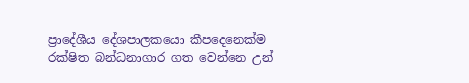ප්‍රාදේශීය දේශපාලකයො කීපදෙනෙක්ම රක්ෂිත බන්ධනාගාර ගත වෙන්නෙ උන්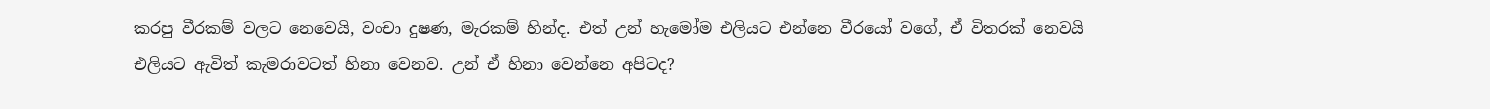කරපු වීරකම් වලට නෙවෙයි, වංචා දුෂණ, මැරකම් හින්ද. එත් උන් හැමෝම එලියට එන්නෙ වීරයෝ වගේ, ඒ විතරක් නෙවයි එලියට ඇවිත් කැමරාවටත් හිනා වෙනව. උන් ඒ හිනා වෙන්නෙ අපිටද?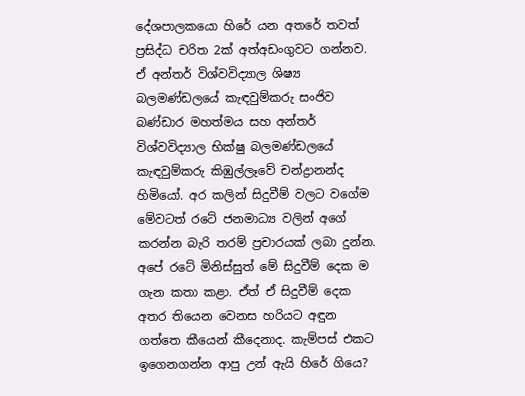දේශපාලකයො හිරේ යන අතරේ තවත් ප්‍රසිද්ධ චරිත 2ක් අත්අඩංගුවට ගන්නව. ඒ අන්තර් විශ්වවිද්‍යාල ශිෂ්‍ය බලමණ්ඩලයේ කැඳවුම්කරු සංජිව බණ්ඩාර මහත්මය සහ අන්තර් විශ්වවිද්‍යාල භික්ෂු බලමණ්ඩලයේ කැඳවුම්කරු කිඹුල්ලෑවේ චන්ද්‍රානන්ද හිමියෝ. අර කලින් සිදුවීම් වලට වගේම මේවටත් රටේ ජනමාධ්‍ය වලින් අගේ කරන්න බැරි තරම් ප්‍රචාරයක් ලබා දුන්න. අපේ රටේ මිනිස්සුත් මේ සිදුවීම් දෙක ම ගැන කතා කළා. ඒත් ඒ සිදුවීම් දෙක අතර තියෙන වෙනස හරියට අඳුන ගත්තෙ කීයෙන් කීදෙනාද. කැම්පස් එකට ඉගෙනගන්න ආපු උන් ඇයි හිරේ ගියෙ?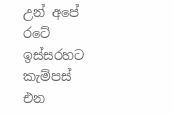උන් අපේ රටේ ඉස්සරහට කැම්පස් එන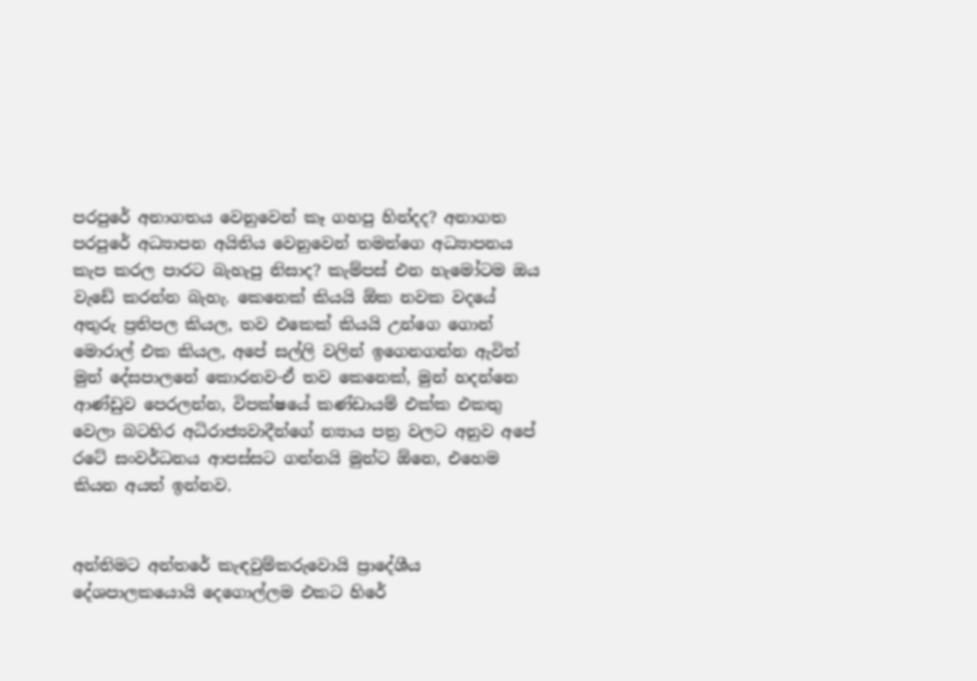පරපුරේ අනාගතය වෙනුවෙන් කෑ ගහපු හින්දද? අනාගත පරපුරේ අධ්‍යාපන අයිතිය වෙනුවෙන් තමන්ගෙ අධ්‍යාපනය කැප කරල පාරට බැහැපු නිසාද? කැම්පස් එන හැමෝටම ඔය වැඩේ කරන්න බැහැ. කෙනෙක් කියයි ඕක නවක වදයේ අතුරු ප්‍රතිපල කියල, තව එකෙක් කියයි උන්ගෙ ගොන් මොරාල් එක කියල, අපේ සල්ලි වලින් ඉගෙනගන්න ඇවිත් මුන් දේසපාලනේ කොරනව-ඒ තව කෙනෙක්, මුන් හදන්නෙ ආණ්ඩුව පෙරලන්න, විපක්ෂයේ කණ්ඩායම් එක්ක එකතු වෙලා බටහිර අධිරාජ්‍යවාදීන්ගේ න්‍යාය පත්‍ර වලට අනුව අපේ රටේ සංවර්ධනය ආපස්සට ගන්නයි මුන්ට ඕනෙ, එහෙම කියන අයත් ඉන්නව.


අන්තිමට අන්තරේ කැඳවුම්කරුවොයි ප්‍රාදේශීය දේශපාලකයොයි දෙගොල්ලම එකට හිරේ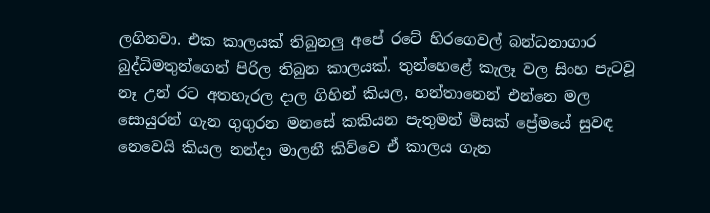ලගිනවා. එක කාලයක් තිබුනලු අපේ රටේ හිරගෙවල් බන්ධනාගාර බුද්ධිමතුන්ගෙන් පිරිල තිබුන කාලයක්. තුන්හෙළේ කැලෑ වල සිංහ පැටවූ නෑ උන් රට අතහැරල දාල ගිහින් කියල, හන්තානෙන් එන්නෙ මල සොයුරන් ගැන ගුගුරන මනසේ කකියන පැතුමන් මිසක් ප්‍රේමයේ සුවඳ නෙවෙයි කියල නන්දා මාලනී කිව්වෙ ඒ කාලය ගැන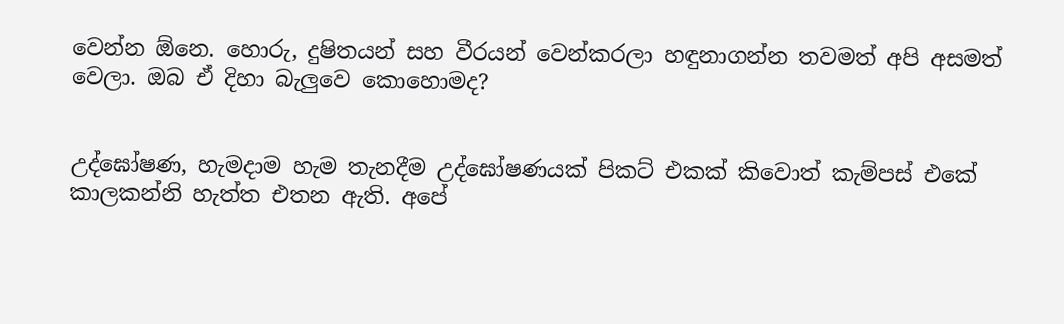වෙන්න ඕනෙ. හොරු, දුෂිතයන් සහ වීරයන් වෙන්කරලා හඳුනාගන්න තවමත් අපි අසමත් වෙලා. ඔබ ඒ දිහා බැලුවෙ කොහොමද?


උද්ඝෝෂණ, හැමදාම හැම තැනදීම උද්ඝෝෂණයක් පිකට් එකක් කිවොත් කැම්පස් එකේ කාලකන්නි හැත්ත එතන ඇති. අපේ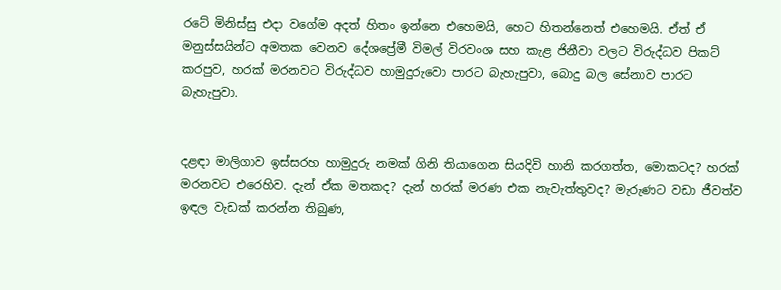රටේ මිනිස්සු එදා වගේම අදත් හිතං ඉන්නෙ එහෙමයි, හෙට හිතන්නෙත් එහෙමයි. ඒත් ඒ මනුස්සයින්ට අමතක වෙනව දේශප්‍රේමී විමල් විරවංශ සහ කැළ ජිනීවා වලට විරුද්ධව පිකට් කරපුව, හරක් මරනවට විරුද්ධව හාමුදුරුවො පාරට බැහැපුවා, බොදු බල සේනාව පාරට බැහැපුවා.


දළඳා මාලිගාව ඉස්සරහ හාමුදුරු නමක් ගිනි තියාගෙන සියදිවි හානි කරගත්ත, මොකටද? හරක් මරනවට එරෙහිව. දැන් ඒක මතකද? දැන් හරක් මරණ එක නැවැත්තුවද? මැරුණට වඩා ජීවත්ව ඉඳල වැඩක් කරන්න තිබුණ,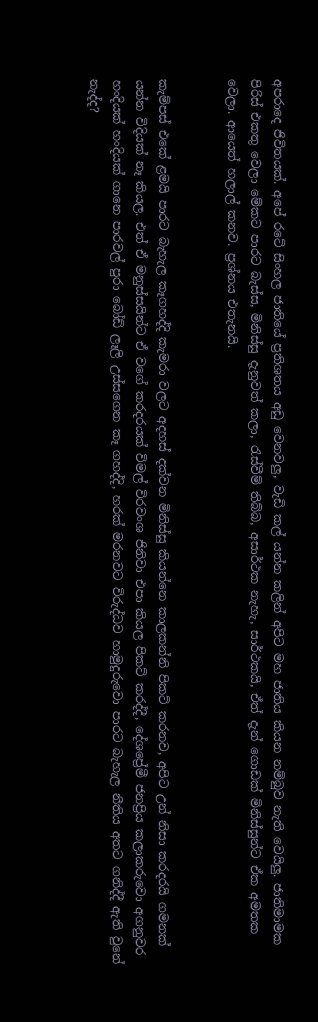අපරාදෙ ජිවිතයක්. අපේ රටේ සිංහල ජාතියේ ප්‍රතිශතය අඩු වෙනවලු, වැඩි කල් යන්න කලින් අපිට මහ ජාතිය කියන නම්බුව නැති වෙයිලු. ජාතිමාමක පිරිස් එකතු වෙලා මේකට පාරට බැස්ස, මිනිස්සු දැනුවත් කලා, රැස්වීම් තිබ්බ, අසාර්ථක නැහැ, සාර්ථකයි, ඒත් දැන් ගොඩක් මිනිස්සුන්ට ඒක අමතක වෙලා. ආයෙත් හලාල් කනව. ප්‍රශ්නය එතැනයි.


කැම්පස් එකේ ළමයි පාරට බැහැල කෑගහද්දි කැමරා වලට අදහස් දක්වන මිනිස්සු කියන්නෙ කාලකන්නි පිකට් කරනව, අපිට උන් නිසා කරදරයි ගමනක් යන්න විදියක් නෑ කියල. එත් ඒ මනුස්සයින්ට ඒ වගේ කරදරයක් විමල් විරවංශ ජිනිවා එපා කියල පිකට් කරද්දී, දේශප්‍රේමී ජනප්‍රිය කලාකරුවො අගනුවර හංදියක් හංදියක් ගානෙ පාරවල් පුරා බෝඩ් ලෑලි උස්සගෙන කෑ ගහද්දි, හරක් මරනවට විරුද්ධව හාමුදුරුවො පාරට බැහැල නීතිය අතට ගනිද්දී ඇති වුනේ නැද්ද?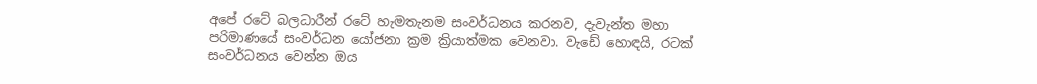අපේ රටේ බලධාරීන් රටේ හැමතැනම සංවර්ධනය කරනව, දැවැන්ත මහා පරිමාණයේ සංවර්ධන යෝජනා ක්‍රම ක්‍රියාත්මක වෙනවා. වැඩේ හොඳයි, රටක් සංවර්ධනය වෙන්න ඔය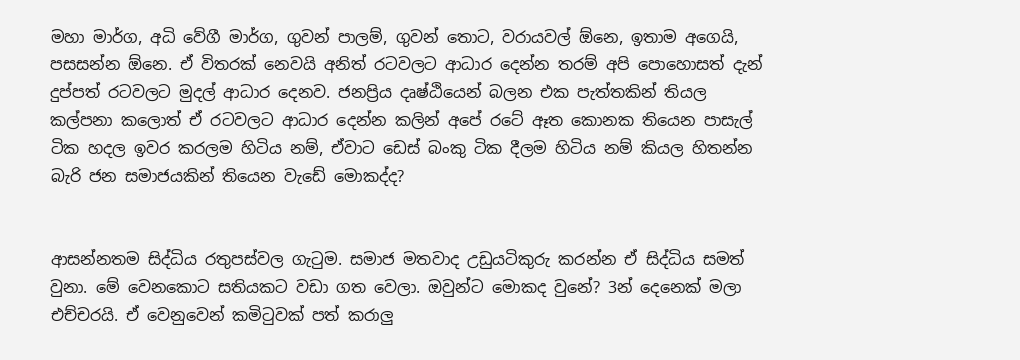මහා මාර්ග, අධි වේගී මාර්ග, ගුවන් පාලම්, ගුවන් තොට, වරායවල් ඕනෙ, ඉතාම අගෙයි, පසසන්න ඕනෙ. ඒ විතරක් නෙවයි අනිත් රටවලට ආධාර දෙන්න තරම් අපි පොහොසත් දැන් දුප්පත් රටවලට මුදල් ආධාර දෙනව. ජනප්‍රිය දෘෂ්ඨියෙන් බලන එක පැත්තකින් තියල කල්පනා කලොත් ඒ රටවලට ආධාර දෙන්න කලින් අපේ රටේ ඈත කොනක තියෙන පාසැල් ටික හදල ඉවර කරලම හිටිය නම්, ඒවාට ඩෙස් බංකු ටික දීලම හිටිය නම් කියල හිතන්න බැරි ජන සමාජයකින් තියෙන වැඩේ මොකද්ද?


ආසන්නතම සිද්ධිය රතුපස්වල ගැටුම. සමාජ මතවාද උඩුයටිකුරු කරන්න ඒ සිද්ධිය සමත් වුනා. මේ වෙනකොට සතියකට වඩා ගත වෙලා. ඔවුන්ට මොකද වුනේ? 3න් දෙනෙක් මලා එච්චරයි. ඒ වෙනුවෙන් කමිටුවක් පත් කරාලු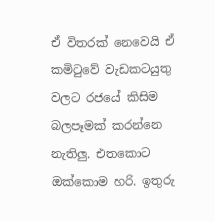ඒ විතරක් නෙවෙයි ඒ කමිටුවේ වැඩකටයුතු වලට රජයේ කිසිම බලපෑමක් කරන්නෙ නැතිලු. එතකොට ඔක්කොම හරි. ඉතුරු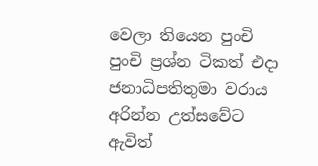වෙලා තියෙන පුංචි පුංචි ප්‍රශ්න ටිකත් එදා ජනාධිපතිතුමා වරාය අරින්න උත්සවේට ඇවිත්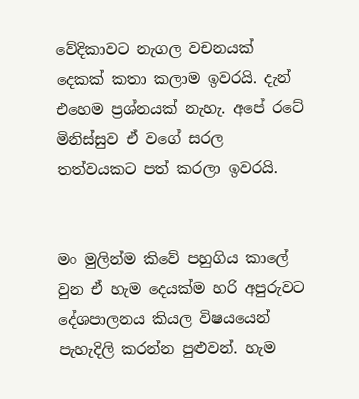වේදිකාවට නැගල වචනයක් දෙකක් කතා කලාම ඉවරයි. දැන් එහෙම ප්‍රශ්නයක් නැහැ. අපේ රටේ මිනිස්සුව ඒ වගේ සරල තත්වයකට පත් කරලා ඉවරයි.


මං මුලින්ම කිවේ පහුගිය කාලේ වුන ඒ හැම දෙයක්ම හරි අපුරුවට දේශපාලනය කියල විෂයයෙන් පැහැදිලි කරන්න පුළුවන්. හැම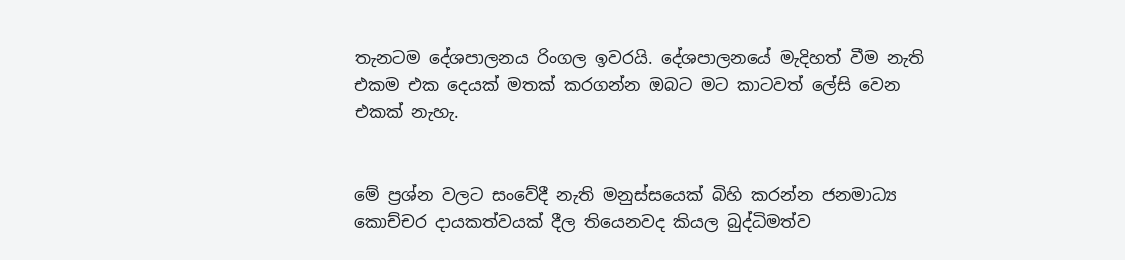තැනටම දේශපාලනය රිංගල ඉවරයි. දේශපාලනයේ මැදිහත් වීම නැති එකම එක දෙයක් මතක් කරගන්න ඔබට මට කාටවත් ලේසි වෙන එකක් නැහැ.


මේ ප්‍රශ්න වලට සංවේදී නැති මනුස්සයෙක් බිහි කරන්න ජනමාධ්‍ය කොච්චර දායකත්වයක් දීල තියෙනවද කියල බුද්ධිමත්ව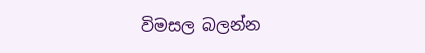විමසල බලන්න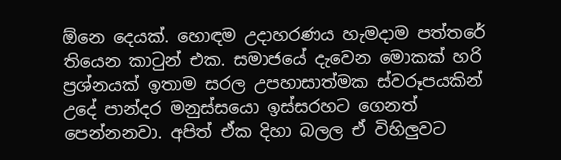ඕනෙ දෙයක්. හොඳම උදාහරණය හැමදාම පත්තරේ තියෙන කාටුන් එක. සමාජයේ දැවෙන මොකක් හරි ප්‍රශ්නයක් ඉතාම සරල උපහාසාත්මක ස්වරූපයකින් උදේ පාන්දර මනුස්සයො ඉස්සරහට ගෙනත් පෙන්නනවා. අපිත් ඒක දිහා බලල ඒ විහිලුවට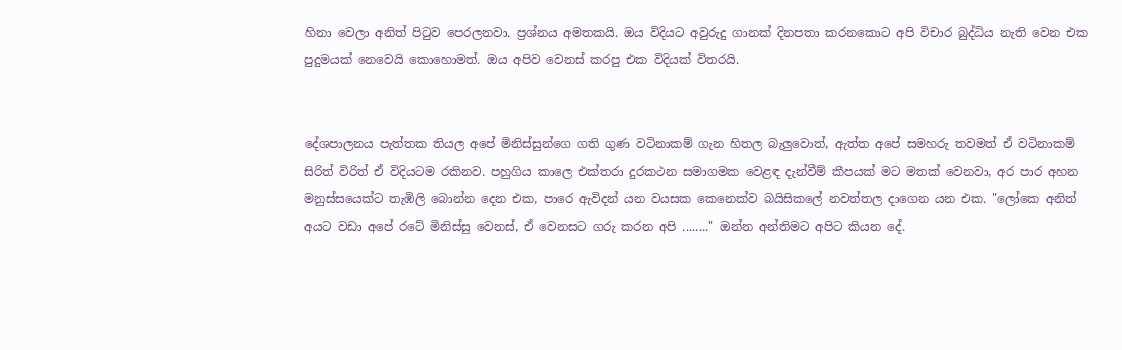හිනා වෙලා අනිත් පිටුව පෙරලනවා. ප්‍රශ්නය අමතකයි. ඔය විදියට අවුරුදු ගානක් දිනපතා කරනකොට අපි විචාර බුද්ධිය නැති වෙන එක පුදුමයක් නෙවෙයි කොහොමත්. ඔය අපිව වෙනස් කරපු එක විදියක් විතරයි.


දේශපාලනය පැත්තක තියල අපේ මිනිස්සුන්ගෙ ගති ගුණ වටිනාකම් ගැන හිතල බැලුවොත්, ඇත්ත අපේ සමහරු තවමත් ඒ වටිනාකම් සිරිත් විරිත් ඒ විදියටම රකිනව. පහුගිය කාලෙ එක්තරා දුරකථන සමාගමක වෙළඳ දැන්වීම් කීපයක් මට මතක් වෙනවා, අර පාර අහන මනුස්සයෙක්ට තැඹිලි බොන්න දෙන එක, පාරෙ ඇවිදන් යන වයසක කෙනෙක්ව බයිසිකලේ නවත්තල දාගෙන යන එක. "ලෝකෙ අනිත් අයට වඩා අපේ රටේ මිනිස්සු වෙනස්, ඒ වෙනසට ගරු කරන අපි ........" ඔන්න අන්තිමට අපිට කියන දේ.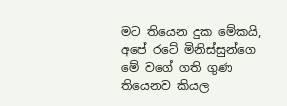මට තියෙන දුක මේකයි, අපේ රටේ මිනිස්සුන්ගෙ මේ වගේ ගති ගුණ තියෙනව කියල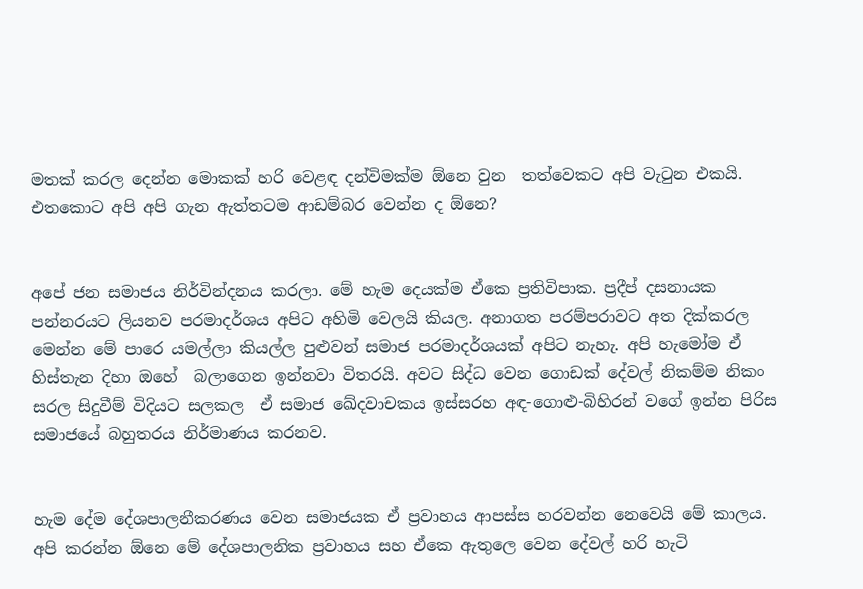මතක් කරල දෙන්න මොකක් හරි වෙළඳ දන්විමක්ම ඕනෙ වුන  තත්වෙකට අපි වැටුන එකයි. එතකොට අපි අපි ගැන ඇත්තටම ආඩම්බර වෙන්න ද ඕනෙ?


අපේ ජන සමාජය නිර්වින්දනය කරලා. මේ හැම දෙයක්ම ඒකෙ ප්‍රතිවිපාක. ප්‍රදීප් දසනායක පන්නරයට ලියනව පරමාදර්ශය අපිට අහිමි වෙලයි කියල. අනාගත පරම්පරාවට අත දික්කරල මෙන්න මේ පාරෙ යමල්ලා කියල්ල පුළුවන් සමාජ පරමාදර්ශයක් අපිට නැහැ. අපි හැමෝම ඒ හිස්තැන දිහා ඔහේ  බලාගෙන ඉන්නවා විතරයි. අවට සිද්ධ වෙන ගොඩක් දේවල් නිකම්ම නිකං සරල සිදුවීම් විදියට සලකල  ඒ සමාජ ඛේදවාචකය ඉස්සරහ අඳ-ගොළු-බිහිරන් වගේ ඉන්න පිරිස සමාජයේ බහුතරය නිර්මාණය කරනව.


හැම දේම දේශපාලනීකරණය වෙන සමාජයක ඒ ප්‍රවාහය ආපස්ස හරවන්න නෙවෙයි මේ කාලය. අපි කරන්න ඕනෙ මේ දේශපාලනික ප්‍රවාහය සහ ඒකෙ ඇතුලෙ වෙන දේවල් හරි හැටි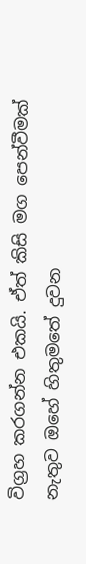විග්‍රහ කරගන්න එකයි. ඒත් කිසි මග පෙන්වීමක් නැතුව ඔහේ හිතුමතේ දුවන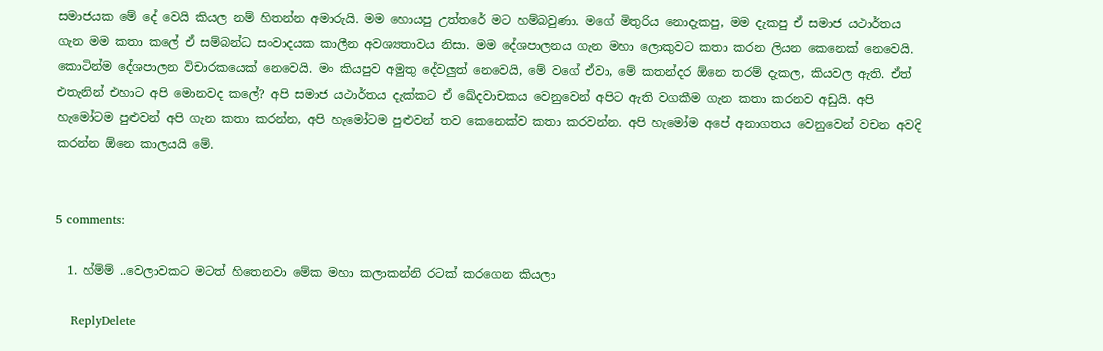සමාජයක මේ දේ වෙයි කියල නම් හිතන්න අමාරුයි. මම හොයපු උත්තරේ මට හම්බවුණා. මගේ මිතුරිය නොදැකපු, මම දැකපු ඒ සමාජ යථාර්තය ගැන මම කතා කලේ ඒ සම්බන්ධ සංවාදයක කාලීන අවශ්‍යතාවය නිසා. මම දේශපාලනය ගැන මහා ලොකුවට කතා කරන ලියන කෙනෙක් නෙවෙයි. කොටින්ම දේශපාලන විචාරකයෙක් නෙවෙයි. මං කියපුව අමුතු දේවලුත් නෙවෙයි, මේ වගේ ඒවා, මේ කතන්දර ඕනෙ තරම් දැකල, කියවල ඇති. ඒත් එතැනින් එහාට අපි මොනවද කලේ? අපි සමාජ යථාර්තය දැක්කට ඒ ඛේදවාචකය වෙනුවෙන් අපිට ඇති වගකීම ගැන කතා කරනව අඩුයි. අපි හැමෝටම පුළුවන් අපි ගැන කතා කරන්න, අපි හැමෝටම පුළුවන් තව කෙනෙක්ව කතා කරවන්න. අපි හැමෝම අපේ අනාගතය වෙනුවෙන් වචන අවදි කරන්න ඕනෙ කාලයයි මේ.


5 comments:

  1. හ්ම්ම් ..වෙලාවකට මටත් හිතෙනවා මේක මහා කලාකන්නි රටක් කරගෙන කියලා

    ReplyDelete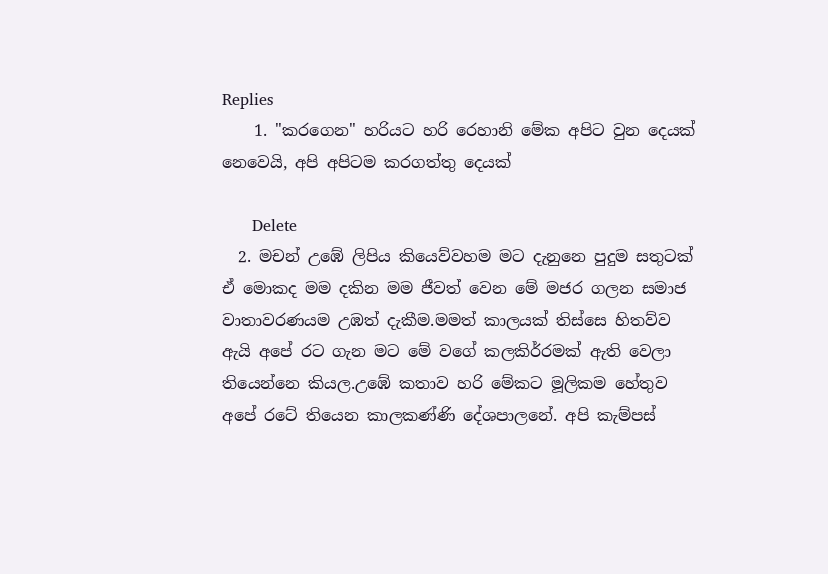Replies
    1. "කරගෙන" හරියට හරි රෙහානි මේක අපිට වුන දෙයක් නෙවෙයි, අපි අපිටම කරගත්තු දෙයක්

      Delete
  2. මචන් උඹේ ලිපිය කියෙව්වහම මට දැනුනෙ පුදුම සතුටක් ඒ මොකද මම දකින මම ජීවත් වෙන මේ මජර ගලන සමාජ වාතාවරණයම උඹත් දැකීම.මමත් කාලයක් තිස්සෙ හිතව්ව ඇයි අපේ රට ගැන මට මේ වගේ කලකිර්‍රමක් ඇති වෙලා තියෙන්නෙ කියල.උඹේ කතාව හරි මේකට මූලිකම හේතුව අපේ රටේ තියෙන කාලකණ්ණි දේශපාලනේ. අපි කැම්පස්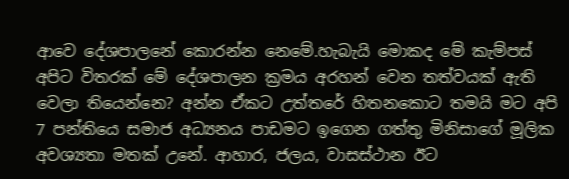ආවෙ දේශපාලනේ කොරන්න නෙමේ.හැබැයි මොකද මේ කැම්පස් අපිට විතරක් මේ දේශපාලන ක්‍රමය අරහන් වෙන තත්වයක් ඇති වෙලා තියෙන්නෙ? අන්න ඒකට උත්තරේ හිතනකොට තමයි මට අපි 7 පන්තියෙ සමාජ අධ්‍යනය පාඩමට ඉගෙන ගත්තු මිනිසාගේ මූලික අවශ්‍යතා මතක් උනේ. ආහාර, ජලය, වාසස්ථාන ඊට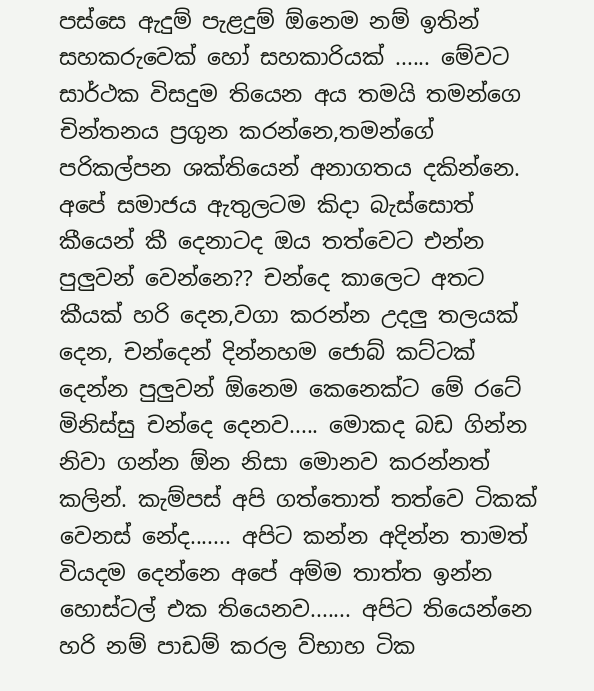පස්සෙ ඇදුම් පැළදුම් ඕනෙම නම් ඉතින් සහකරුවෙක් හෝ සහකාරියක් ...... මේවට සාර්ථක විසදුම තියෙන අය තමයි තමන්ගෙ චින්තනය ප්‍රගුන කරන්නෙ,තමන්ගේ පරිකල්පන ශක්තියෙන් අනාගතය දකින්නෙ. අපේ සමාජය ඇතුලටම කිදා බැස්සොත් කීයෙන් කී දෙනාටද ඔය තත්වෙට එන්න පුලුවන් වෙන්නෙ?? චන්දෙ කාලෙට අතට කීයක් හරි දෙන,වගා කරන්න උදලු තලයක් දෙන, චන්දෙන් දින්නහම ජොබ් කට්ටක් දෙන්න පුලුවන් ඕනෙම කෙනෙක්ට මේ රටේ මිනිස්සු චන්දෙ දෙනව..... මොකද බඩ ගින්න නිවා ගන්න ඕන නිසා මොනව කරන්නත් කලින්. කැම්පස් අපි ගත්තොත් තත්වෙ ටිකක් වෙනස් නේද....... අපිට කන්න අදින්න තාමත් වියදම දෙන්නෙ අපේ අම්ම තාත්ත ඉන්න හොස්ටල් එක තියෙනව....... අපිට තියෙන්නෙ හරි නම් පාඩම් කරල ව්භාහ ටික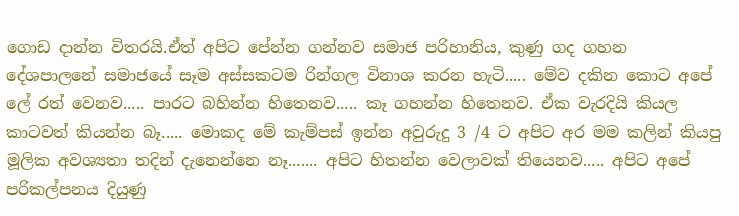ගොඩ දාන්න විතරයි.ඒත් අපිට පේන්න ගන්නව සමාජ පරිහානිය, කුණු ගද ගහන දේශපාලනේ සමාජයේ සෑම අස්සකටම රින්ගල විනාශ කරන හැටි..... මේව දකින කොට අපේ ලේ රත් වෙනව..... පාරට බහින්න හිතෙනව..... කෑ ගහන්න හිතෙනව. ඒක වැරදියි කියල කාටවත් කියන්න බෑ..... මොකද මේ කැම්පස් ඉන්න අවුරුදු 3 /4 ට අපිට අර මම කලින් කියපු මූලික අවශ්‍යතා තදින් දැනෙන්නෙ නෑ....... අපිට හිතන්න වෙලාවක් තියෙනව..... අපිට අපේ පරිකල්පනය දියුණු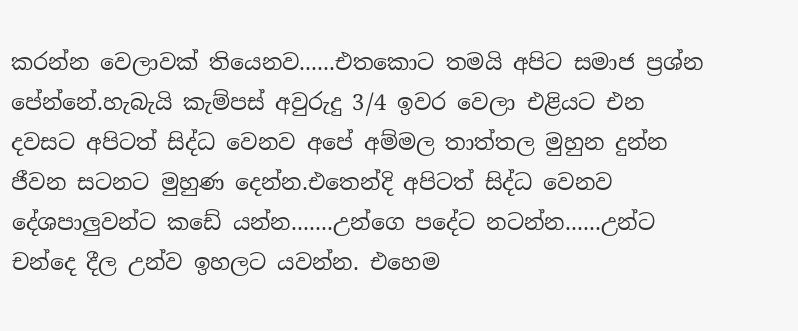කරන්න වෙලාවක් තියෙනව......එතකොට තමයි අපිට සමාජ ප්‍රශ්න පේන්නේ.හැබැයි කැම්පස් අවුරුදු 3/4 ඉවර වෙලා එළියට එන දවසට අපිටත් සිද්ධ වෙනව අපේ අම්මල තාත්තල මුහුන දුන්න ජීවන සටනට මුහුණ දෙන්න.එතෙන්දි අපිටත් සිද්ධ වෙනව දේශපාලුවන්ට කඩේ යන්න.......උන්ගෙ පදේට නටන්න......උන්ට චන්දෙ දීල උන්ව ඉහලට යවන්න. එහෙම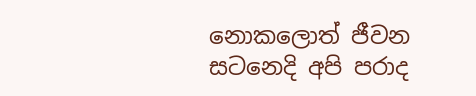නොකලොත් ජීවන සටනෙදි අපි පරාද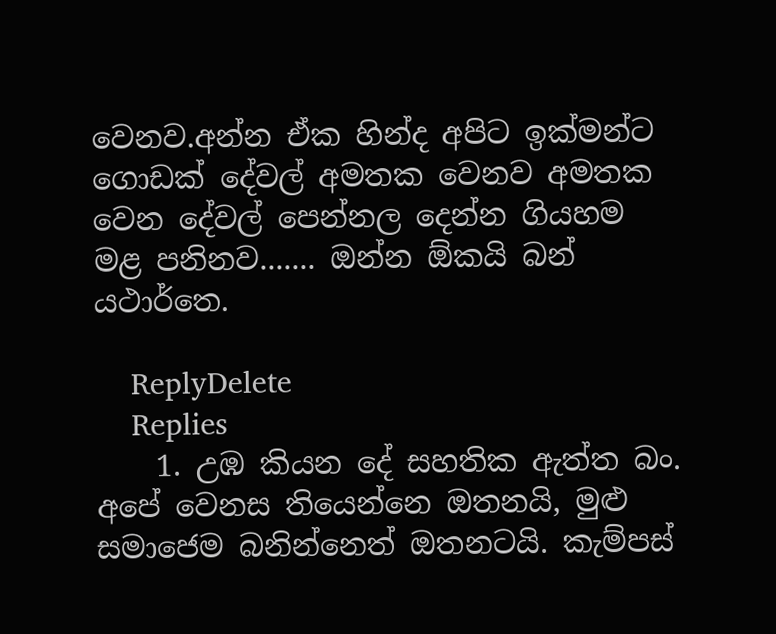වෙනව.අන්න ඒක හින්ද අපිට ඉක්මන්ට ගොඩක් දේවල් අමතක වෙනව අමතක වෙන දේවල් පෙන්නල දෙන්න ගියහම මළ පනිනව....... ඔන්න ඕකයි බන් යථාර්තෙ.

    ReplyDelete
    Replies
    1. උඹ කියන දේ සහතික ඇත්ත බං. අපේ වෙනස තියෙන්නෙ ඔතනයි, මුළු සමාජෙම බනින්නෙත් ඔතනටයි. කැම්පස්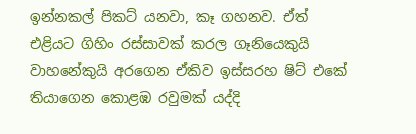ඉන්නකල් පිකට් යනවා, කෑ ගහනව. ඒත් එළියට ගිහිං රස්සාවක් කරල ගෑනියෙකුයි වාහනේකුයි අරගෙන ඒකිව ඉස්සරහ ෂිට් එකේ තියාගෙන කොළඹ රවුමක් යද්දි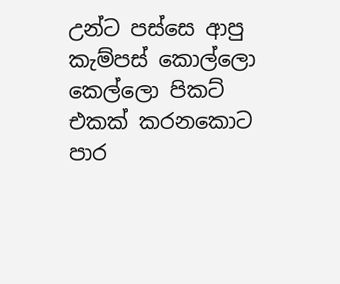උන්ට පස්සෙ ආපු කැම්පස් කොල්ලො කෙල්ලො පිකට් එකක් කරනකොට පාර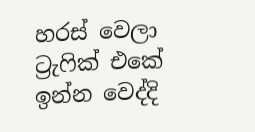හරස් වෙලා ට්‍රැෆික් එකේ ඉන්න වෙද්දි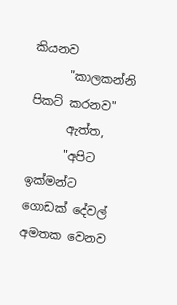කියනව
      "කාලකන්නි පිකට් කරනව"
      ඇත්ත,
      "අපිට ඉක්මන්ට ගොඩක් දේවල් අමතක වෙනව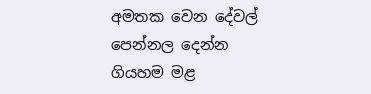අමතක වෙන දේවල් පෙන්නල දෙන්න ගියහම මළ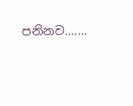පනිනව.......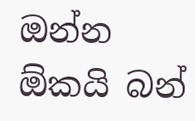ඔන්න ඕකයි බන්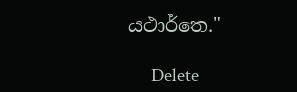යථාර්තෙ."

      Delete